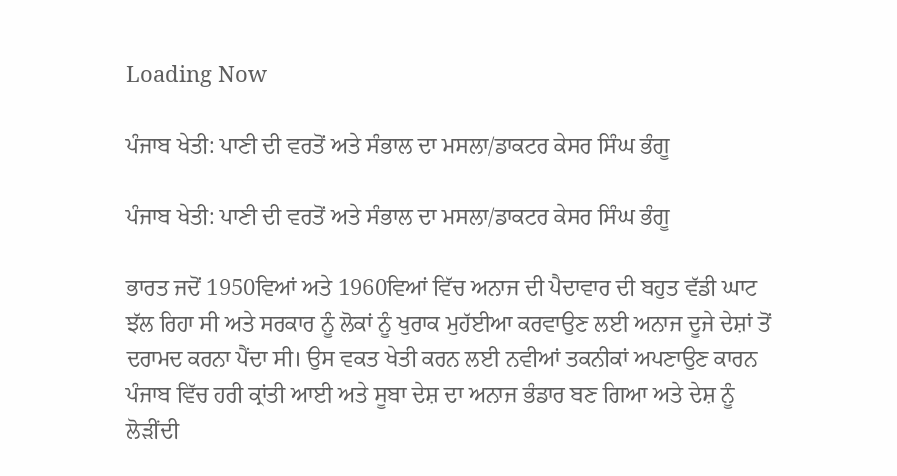Loading Now

ਪੰਜਾਬ ਖੇਤੀ: ਪਾਣੀ ਦੀ ਵਰਤੋਂ ਅਤੇ ਸੰਭਾਲ ਦਾ ਮਸਲਾ/ਡਾਕਟਰ ਕੇਸਰ ਸਿੰਘ ਭੰਗੂ

ਪੰਜਾਬ ਖੇਤੀ: ਪਾਣੀ ਦੀ ਵਰਤੋਂ ਅਤੇ ਸੰਭਾਲ ਦਾ ਮਸਲਾ/ਡਾਕਟਰ ਕੇਸਰ ਸਿੰਘ ਭੰਗੂ

ਭਾਰਤ ਜਦੋਂ 1950ਵਿਆਂ ਅਤੇ 1960ਵਿਆਂ ਵਿੱਚ ਅਨਾਜ ਦੀ ਪੈਦਾਵਾਰ ਦੀ ਬਹੁਤ ਵੱਡੀ ਘਾਟ ਝੱਲ ਰਿਹਾ ਸੀ ਅਤੇ ਸਰਕਾਰ ਨੂੰ ਲੋਕਾਂ ਨੂੰ ਖੁਰਾਕ ਮੁਹੱਈਆ ਕਰਵਾਉਣ ਲਈ ਅਨਾਜ ਦੂਜੇ ਦੇਸ਼ਾਂ ਤੋਂ ਦਰਾਮਦ ਕਰਨਾ ਪੈਂਦਾ ਸੀ। ਉਸ ਵਕਤ ਖੇਤੀ ਕਰਨ ਲਈ ਨਵੀਆਂ ਤਕਨੀਕਾਂ ਅਪਣਾਉਣ ਕਾਰਨ ਪੰਜਾਬ ਵਿੱਚ ਹਰੀ ਕ੍ਰਾਂਤੀ ਆਈ ਅਤੇ ਸੂਬਾ ਦੇਸ਼ ਦਾ ਅਨਾਜ ਭੰਡਾਰ ਬਣ ਗਿਆ ਅਤੇ ਦੇਸ਼ ਨੂੰ ਲੋੜੀਂਦੀ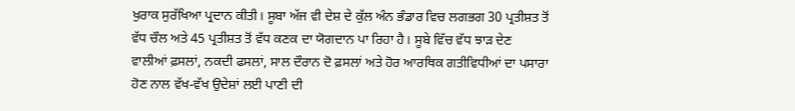ਖੁਰਾਕ ਸੁਰੱਖਿਆ ਪ੍ਰਦਾਨ ਕੀਤੀ। ਸੂਬਾ ਅੱਜ ਵੀ ਦੇਸ਼ ਦੇ ਕੁੱਲ ਅੰਨ ਭੰਡਾਰ ਵਿਚ ਲਗਭਗ 30 ਪ੍ਰਤੀਸ਼ਤ ਤੋਂ ਵੱਧ ਚੌਲ ਅਤੇ 45 ਪ੍ਰਤੀਸ਼ਤ ਤੋਂ ਵੱਧ ਕਣਕ ਦਾ ਯੋਗਦਾਨ ਪਾ ਰਿਹਾ ਹੈ। ਸੂਬੇ ਵਿੱਚ ਵੱਧ ਝਾੜ ਦੇਣ ਵਾਲੀਆਂ ਫ਼ਸਲਾਂ, ਨਕਦੀ ਫਸਲਾਂ, ਸਾਲ ਦੌਰਾਨ ਦੋ ਫ਼ਸਲਾਂ ਅਤੇ ਹੋਰ ਆਰਥਿਕ ਗਤੀਵਿਧੀਆਂ ਦਾ ਪਸਾਰਾ ਹੋਣ ਨਾਲ ਵੱਖ-ਵੱਖ ਉਦੇਸ਼ਾਂ ਲਈ ਪਾਣੀ ਦੀ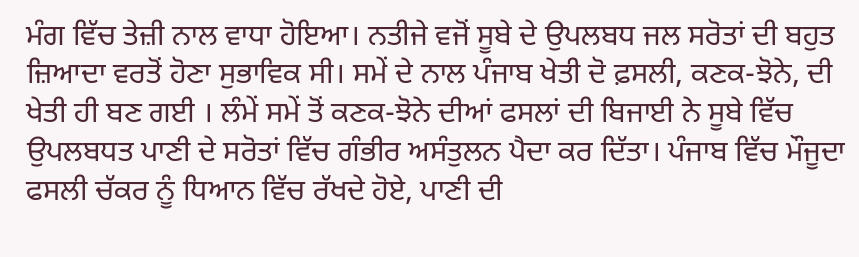ਮੰਗ ਵਿੱਚ ਤੇਜ਼ੀ ਨਾਲ ਵਾਧਾ ਹੋਇਆ। ਨਤੀਜੇ ਵਜੋਂ ਸੂਬੇ ਦੇ ਉਪਲਬਧ ਜਲ ਸਰੋਤਾਂ ਦੀ ਬਹੁਤ ਜ਼ਿਆਦਾ ਵਰਤੋਂ ਹੋਣਾ ਸੁਭਾਵਿਕ ਸੀ। ਸਮੇਂ ਦੇ ਨਾਲ ਪੰਜਾਬ ਖੇਤੀ ਦੋ ਫ਼ਸਲੀ, ਕਣਕ-ਝੋਨੇ, ਦੀ ਖੇਤੀ ਹੀ ਬਣ ਗਈ । ਲੰਮੇਂ ਸਮੇਂ ਤੋਂ ਕਣਕ-ਝੋਨੇ ਦੀਆਂ ਫਸਲਾਂ ਦੀ ਬਿਜਾਈ ਨੇ ਸੂਬੇ ਵਿੱਚ ਉਪਲਬਧਤ ਪਾਣੀ ਦੇ ਸਰੋਤਾਂ ਵਿੱਚ ਗੰਭੀਰ ਅਸੰਤੁਲਨ ਪੈਦਾ ਕਰ ਦਿੱਤਾ। ਪੰਜਾਬ ਵਿੱਚ ਮੌਜੂਦਾ ਫਸਲੀ ਚੱਕਰ ਨੂੰ ਧਿਆਨ ਵਿੱਚ ਰੱਖਦੇ ਹੋਏ, ਪਾਣੀ ਦੀ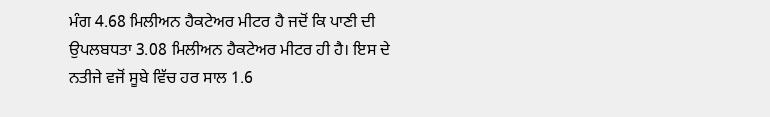ਮੰਗ 4.68 ਮਿਲੀਅਨ ਹੈਕਟੇਅਰ ਮੀਟਰ ਹੈ ਜਦੋਂ ਕਿ ਪਾਣੀ ਦੀ ਉਪਲਬਧਤਾ 3.08 ਮਿਲੀਅਨ ਹੈਕਟੇਅਰ ਮੀਟਰ ਹੀ ਹੈ। ਇਸ ਦੇ ਨਤੀਜੇ ਵਜੋਂ ਸੂਬੇ ਵਿੱਚ ਹਰ ਸਾਲ 1.6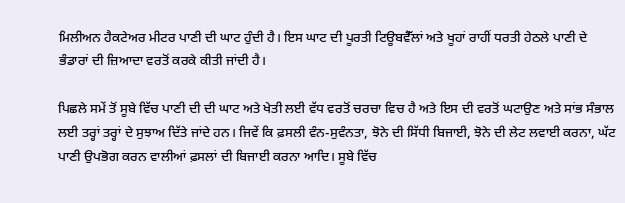ਮਿਲੀਅਨ ਹੈਕਟੇਅਰ ਮੀਟਰ ਪਾਣੀ ਦੀ ਘਾਟ ਹੁੰਦੀ ਹੈ। ਇਸ ਘਾਟ ਦੀ ਪੂਰਤੀ ਟਿਊਬਵੈੱਲਾਂ ਅਤੇ ਖੂਹਾਂ ਰਾਹੀਂ ਧਰਤੀ ਹੇਠਲੇ ਪਾਣੀ ਦੇ ਭੰਡਾਰਾਂ ਦੀ ਜ਼ਿਆਦਾ ਵਰਤੋਂ ਕਰਕੇ ਕੀਤੀ ਜਾਂਦੀ ਹੈ।

ਪਿਛਲੇ ਸਮੇਂ ਤੋਂ ਸੂਬੇ ਵਿੱਚ ਪਾਣੀ ਦੀ ਦੀ ਘਾਟ ਅਤੇ ਖੇਤੀ ਲਈ ਵੱਧ ਵਰਤੋਂ ਚਰਚਾ ਵਿਚ ਹੈ ਅਤੇ ਇਸ ਦੀ ਵਰਤੋਂ ਘਟਾਉਣ ਅਤੇ ਸਾਂਭ ਸੰਭਾਲ ਲਈ ਤਰ੍ਹਾਂ ਤਰ੍ਹਾਂ ਦੇ ਸੁਝਾਅ ਦਿੱਤੇ ਜਾਂਦੇ ਹਨ। ਜਿਵੇਂ ਕਿ ਫ਼ਸਲੀ ਵੰਨ-ਸੁਵੰਨਤਾ, ਝੋਨੇ ਦੀ ਸਿੱਧੀ ਬਿਜਾਈ, ਝੋਨੇ ਦੀ ਲੇਟ ਲਵਾਈ ਕਰਨਾ, ਘੱਟ ਪਾਣੀ ਉਪਭੋਗ ਕਰਨ ਵਾਲੀਆਂ ਫ਼ਸਲਾਂ ਦੀ ਬਿਜਾਈ ਕਰਨਾ ਆਦਿ। ਸੂਬੇ ਵਿੱਚ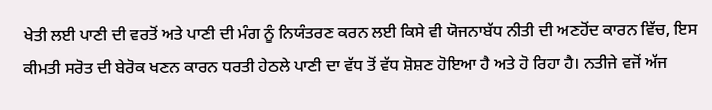ਖੇਤੀ ਲਈ ਪਾਣੀ ਦੀ ਵਰਤੋਂ ਅਤੇ ਪਾਣੀ ਦੀ ਮੰਗ ਨੂੰ ਨਿਯੰਤਰਣ ਕਰਨ ਲਈ ਕਿਸੇ ਵੀ ਯੋਜਨਾਬੱਧ ਨੀਤੀ ਦੀ ਅਣਹੋਂਦ ਕਾਰਨ ਵਿੱਚ, ਇਸ ਕੀਮਤੀ ਸਰੋਤ ਦੀ ਬੇਰੋਕ ਖਣਨ ਕਾਰਨ ਧਰਤੀ ਹੇਠਲੇ ਪਾਣੀ ਦਾ ਵੱਧ ਤੋਂ ਵੱਧ ਸ਼ੋਸ਼ਣ ਹੋਇਆ ਹੈ ਅਤੇ ਹੋ ਰਿਹਾ ਹੈ। ਨਤੀਜੇ ਵਜੋਂ ਅੱਜ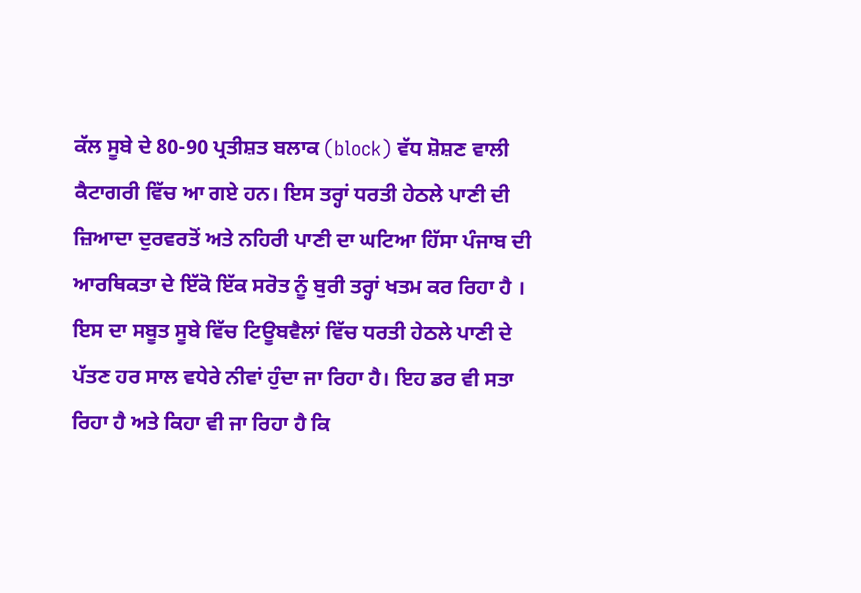ਕੱਲ ਸੂਬੇ ਦੇ 80-90 ਪ੍ਰਤੀਸ਼ਤ ਬਲਾਕ (block) ਵੱਧ ਸ਼ੋਸ਼ਣ ਵਾਲੀ ਕੈਟਾਗਰੀ ਵਿੱਚ ਆ ਗਏ ਹਨ। ਇਸ ਤਰ੍ਹਾਂ ਧਰਤੀ ਹੇਠਲੇ ਪਾਣੀ ਦੀ ਜ਼ਿਆਦਾ ਦੁਰਵਰਤੋਂ ਅਤੇ ਨਹਿਰੀ ਪਾਣੀ ਦਾ ਘਟਿਆ ਹਿੱਸਾ ਪੰਜਾਬ ਦੀ ਆਰਥਿਕਤਾ ਦੇ ਇੱਕੋ ਇੱਕ ਸਰੋਤ ਨੂੰ ਬੁਰੀ ਤਰ੍ਹਾਂ ਖਤਮ ਕਰ ਰਿਹਾ ਹੈ । ਇਸ ਦਾ ਸਬੂਤ ਸੂਬੇ ਵਿੱਚ ਟਿਊਬਵੈਲਾਂ ਵਿੱਚ ਧਰਤੀ ਹੇਠਲੇ ਪਾਣੀ ਦੇ ਪੱਤਣ ਹਰ ਸਾਲ ਵਧੇਰੇ ਨੀਵਾਂ ਹੁੰਦਾ ਜਾ ਰਿਹਾ ਹੈ। ਇਹ ਡਰ ਵੀ ਸਤਾ ਰਿਹਾ ਹੈ ਅਤੇ ਕਿਹਾ ਵੀ ਜਾ ਰਿਹਾ ਹੈ ਕਿ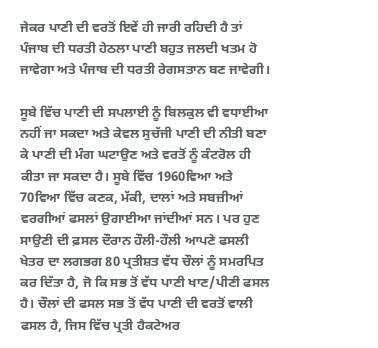ਜੇਕਰ ਪਾਣੀ ਦੀ ਵਰਤੋਂ ਇਵੇਂ ਹੀ ਜਾਰੀ ਰਹਿਦੀ ਹੈ ਤਾਂ ਪੰਜਾਬ ਦੀ ਧਰਤੀ ਹੇਠਲਾ ਪਾਣੀ ਬਹੁਤ ਜਲਦੀ ਖਤਮ ਹੋ ਜਾਵੇਗਾ ਅਤੇ ਪੰਜਾਬ ਦੀ ਧਰਤੀ ਰੇਗਸਤਾਨ ਬਣ ਜਾਵੇਗੀ।

ਸੂਬੇ ਵਿੱਚ ਪਾਣੀ ਦੀ ਸਪਲਾਈ ਨੂੰ ਬਿਲਕੁਲ ਵੀ ਵਧਾਈਆ ਨਹੀਂ ਜਾ ਸਕਦਾ ਅਤੇ ਕੇਵਲ ਸੁਚੱਜੀ ਪਾਣੀ ਦੀ ਨੀਤੀ ਬਣਾ ਕੇ ਪਾਣੀ ਦੀ ਮੰਗ ਘਟਾਉਣ ਅਤੇ ਵਰਤੋਂ ਨੂੰ ਕੰਟਰੋਲ ਹੀ ਕੀਤਾ ਜਾ ਸਕਦਾ ਹੈ। ਸੂਬੇ ਵਿੱਚ 1960ਵਿਆ ਅਤੇ 70ਵਿਆ ਵਿੱਚ ਕਣਕ, ਮੱਕੀ, ਦਾਲਾਂ ਅਤੇ ਸਬਜ਼ੀਆਂ ਵਰਗੀਆਂ ਫਸਲਾਂ ਉਗਾਈਆ ਜਾਂਦੀਆਂ ਸਨ। ਪਰ ਹੁਣ ਸਾਉਣੀ ਦੀ ਫ਼ਸਲ ਦੌਰਾਨ ਹੌਲੀ-ਹੌਲੀ ਆਪਣੇ ਫਸਲੀ ਖੇਤਰ ਦਾ ਲਗਭਗ 80 ਪ੍ਰਤੀਸ਼ਤ ਵੱਧ ਚੌਲਾਂ ਨੂੰ ਸਮਰਪਿਤ ਕਰ ਦਿੱਤਾ ਹੈ, ਜੋ ਕਿ ਸਭ ਤੋਂ ਵੱਧ ਪਾਣੀ ਖਾਣ/ਪੀਣੀ ਫਸਲ ਹੈ। ਚੌਲਾਂ ਦੀ ਫਸਲ ਸਭ ਤੋਂ ਵੱਧ ਪਾਣੀ ਦੀ ਵਰਤੋਂ ਵਾਲੀ ਫਸਲ ਹੈ, ਜਿਸ ਵਿੱਚ ਪ੍ਰਤੀ ਹੈਕਟੇਅਰ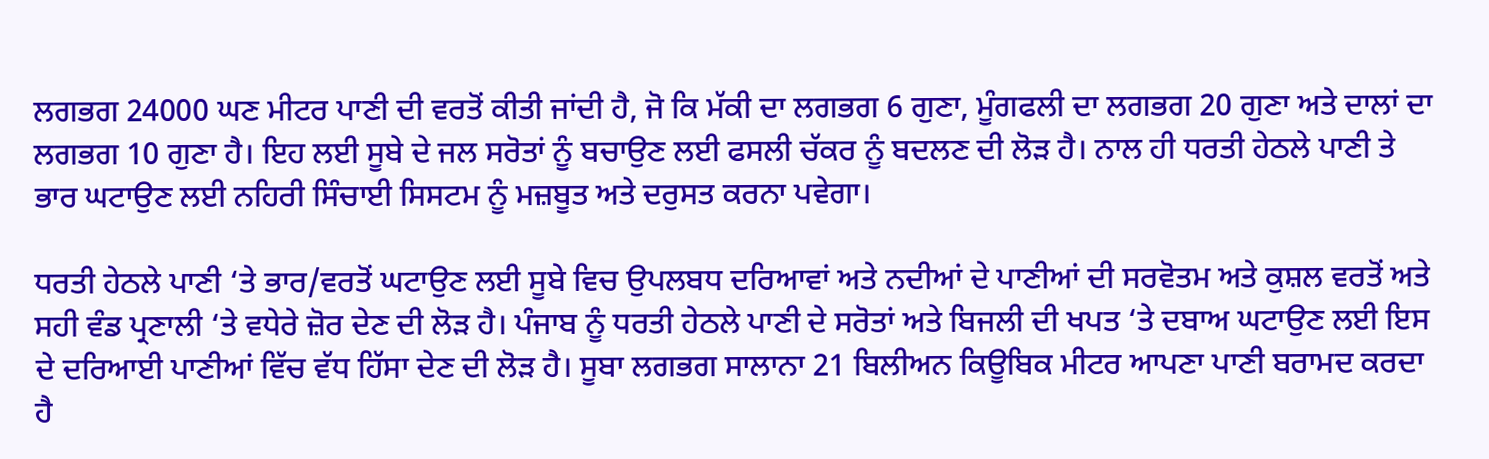ਲਗਭਗ 24000 ਘਣ ਮੀਟਰ ਪਾਣੀ ਦੀ ਵਰਤੋਂ ਕੀਤੀ ਜਾਂਦੀ ਹੈ, ਜੋ ਕਿ ਮੱਕੀ ਦਾ ਲਗਭਗ 6 ਗੁਣਾ, ਮੂੰਗਫਲੀ ਦਾ ਲਗਭਗ 20 ਗੁਣਾ ਅਤੇ ਦਾਲਾਂ ਦਾ ਲਗਭਗ 10 ਗੁਣਾ ਹੈ। ਇਹ ਲਈ ਸੂਬੇ ਦੇ ਜਲ ਸਰੋਤਾਂ ਨੂੰ ਬਚਾਉਣ ਲਈ ਫਸਲੀ ਚੱਕਰ ਨੂੰ ਬਦਲਣ ਦੀ ਲੋੜ ਹੈ। ਨਾਲ ਹੀ ਧਰਤੀ ਹੇਠਲੇ ਪਾਣੀ ਤੇ ਭਾਰ ਘਟਾਉਣ ਲਈ ਨਹਿਰੀ ਸਿੰਚਾਈ ਸਿਸਟਮ ਨੂੰ ਮਜ਼ਬੂਤ ਅਤੇ ਦਰੁਸਤ ਕਰਨਾ ਪਵੇਗਾ।

ਧਰਤੀ ਹੇਠਲੇ ਪਾਣੀ ‘ਤੇ ਭਾਰ/ਵਰਤੋਂ ਘਟਾਉਣ ਲਈ ਸੂਬੇ ਵਿਚ ਉਪਲਬਧ ਦਰਿਆਵਾਂ ਅਤੇ ਨਦੀਆਂ ਦੇ ਪਾਣੀਆਂ ਦੀ ਸਰਵੋਤਮ ਅਤੇ ਕੁਸ਼ਲ ਵਰਤੋਂ ਅਤੇ ਸਹੀ ਵੰਡ ਪ੍ਰਣਾਲੀ ‘ਤੇ ਵਧੇਰੇ ਜ਼ੋਰ ਦੇਣ ਦੀ ਲੋੜ ਹੈ। ਪੰਜਾਬ ਨੂੰ ਧਰਤੀ ਹੇਠਲੇ ਪਾਣੀ ਦੇ ਸਰੋਤਾਂ ਅਤੇ ਬਿਜਲੀ ਦੀ ਖਪਤ ‘ਤੇ ਦਬਾਅ ਘਟਾਉਣ ਲਈ ਇਸ ਦੇ ਦਰਿਆਈ ਪਾਣੀਆਂ ਵਿੱਚ ਵੱਧ ਹਿੱਸਾ ਦੇਣ ਦੀ ਲੋੜ ਹੈ। ਸੂਬਾ ਲਗਭਗ ਸਾਲਾਨਾ 21 ਬਿਲੀਅਨ ਕਿਊਬਿਕ ਮੀਟਰ ਆਪਣਾ ਪਾਣੀ ਬਰਾਮਦ ਕਰਦਾ ਹੈ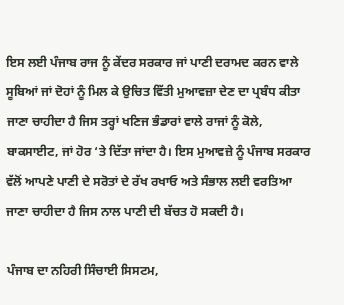ਇਸ ਲਈ ਪੰਜਾਬ ਰਾਜ ਨੂੰ ਕੇਂਦਰ ਸਰਕਾਰ ਜਾਂ ਪਾਣੀ ਦਰਾਮਦ ਕਰਨ ਵਾਲੇ ਸੂਬਿਆਂ ਜਾਂ ਦੋਹਾਂ ਨੂੰ ਮਿਲ ਕੇ ਉਚਿਤ ਵਿੱਤੀ ਮੁਆਵਜ਼ਾ ਦੇਣ ਦਾ ਪ੍ਰਬੰਧ ਕੀਤਾ ਜਾਣਾ ਚਾਹੀਦਾ ਹੈ ਜਿਸ ਤਰ੍ਹਾਂ ਖਣਿਜ ਭੰਡਾਰਾਂ ਵਾਲੇ ਰਾਜਾਂ ਨੂੰ ਕੋਲੇ, ਬਾਕਸਾਈਟ, ਜਾਂ ਹੋਰ ‘ਤੇ ਦਿੱਤਾ ਜਾਂਦਾ ਹੈ। ਇਸ ਮੁਆਵਜ਼ੇ ਨੂੰ ਪੰਜਾਬ ਸਰਕਾਰ ਵੱਲੋਂ ਆਪਣੇ ਪਾਣੀ ਦੇ ਸਰੋਤਾਂ ਦੇ ਰੱਖ ਰਖਾਓ ਅਤੇ ਸੰਭਾਲ ਲਈ ਵਰਤਿਆ ਜਾਣਾ ਚਾਹੀਦਾ ਹੈ ਜਿਸ ਨਾਲ ਪਾਣੀ ਦੀ ਬੱਚਤ ਹੋ ਸਕਦੀ ਹੈ।

ਪੰਜਾਬ ਦਾ ਨਹਿਰੀ ਸਿੰਚਾਈ ਸਿਸਟਮ,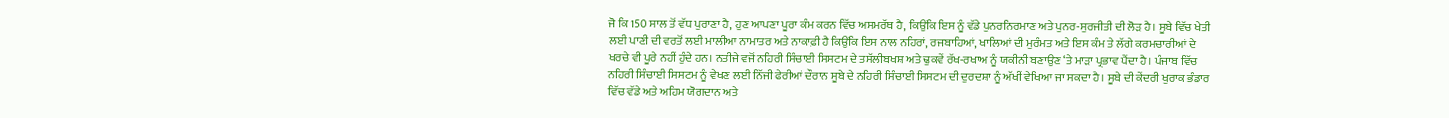ਜੋ ਕਿ 150 ਸਾਲ ਤੋਂ ਵੱਧ ਪੁਰਾਣਾ ਹੈ, ਹੁਣ ਆਪਣਾ ਪੂਰਾ ਕੰਮ ਕਰਨ ਵਿੱਚ ਅਸਮਰੱਥ ਹੈ, ਕਿਉਂਕਿ ਇਸ ਨੂੰ ਵੱਡੇ ਪੁਨਰਨਿਰਮਾਣ ਅਤੇ ਪੁਨਰ-ਸੁਰਜੀਤੀ ਦੀ ਲੋੜ ਹੈ। ਸੂਬੇ ਵਿੱਚ ਖੇਤੀ ਲਈ ਪਾਣੀ ਦੀ ਵਰਤੋਂ ਲਈ ਮਾਲੀਆ ਨਾਮਾਤਰ ਅਤੇ ਨਾਕਾਫ਼ੀ ਹੈ ਕਿਉਂਕਿ ਇਸ ਨਾਲ ਨਹਿਰਾਂ, ਰਜਬਾਹਿਆਂ, ਖਾਲਿਆਂ ਦੀ ਮੁਰੰਮਤ ਅਤੇ ਇਸ ਕੰਮ ਤੇ ਲੱਗੇ ਕਰਮਚਾਰੀਆਂ ਦੇ ਖਰਚੇ ਵੀ ਪੂਰੇ ਨਹੀਂ ਹੁੰਦੇ ਹਨ। ਨਤੀਜੇ ਵਜੋਂ ਨਹਿਰੀ ਸਿੰਚਾਈ ਸਿਸਟਮ ਦੇ ਤਸੱਲੀਬਖਸ਼ ਅਤੇ ਢੁਕਵੇਂ ਰੱਖ-ਰਖਾਅ ਨੂੰ ਯਕੀਨੀ ਬਣਾਉਣ ‘ਤੇ ਮਾੜਾ ਪ੍ਰਭਾਵ ਪੈਂਦਾ ਹੈ। ਪੰਜਾਬ ਵਿੱਚ ਨਹਿਰੀ ਸਿੰਚਾਈ ਸਿਸਟਮ ਨੂੰ ਵੇਖਣ ਲਈ ਨਿੱਜੀ ਫੇਰੀਆਂ ਦੌਰਾਨ ਸੂਬੇ ਦੇ ਨਹਿਰੀ ਸਿੰਚਾਈ ਸਿਸਟਮ ਦੀ ਦੁਰਦਸ਼ਾ ਨੂੰ ਅੱਖੀਂ ਵੇਖਿਆ ਜਾ ਸਕਦਾ ਹੈ। ਸੂਬੇ ਦੀ ਕੇਂਦਰੀ ਖੁਰਾਕ ਭੰਡਾਰ ਵਿੱਚ ਵੱਡੇ ਅਤੇ ਅਹਿਮ ਯੋਗਦਾਨ ਅਤੇ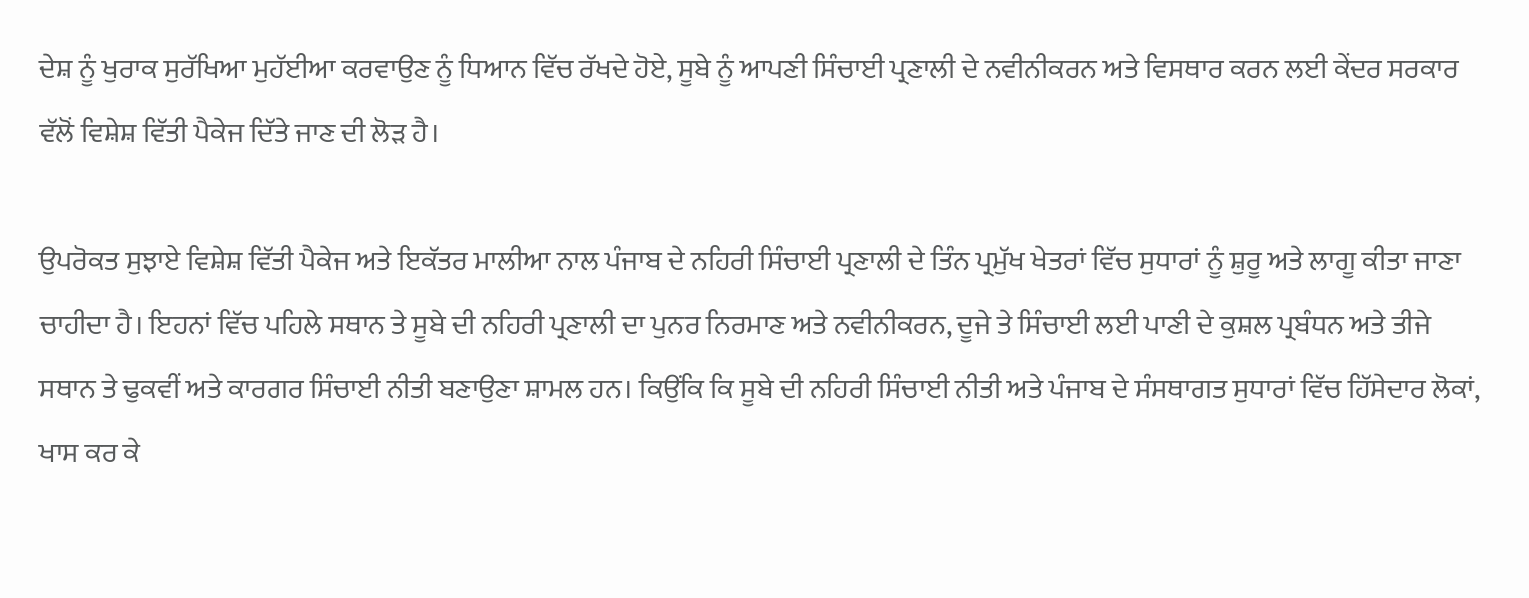ਦੇਸ਼ ਨੂੰ ਖੁਰਾਕ ਸੁਰੱਖਿਆ ਮੁਹੱਈਆ ਕਰਵਾਉਣ ਨੂੰ ਧਿਆਨ ਵਿੱਚ ਰੱਖਦੇ ਹੋਏ, ਸੂਬੇ ਨੂੰ ਆਪਣੀ ਸਿੰਚਾਈ ਪ੍ਰਣਾਲੀ ਦੇ ਨਵੀਨੀਕਰਨ ਅਤੇ ਵਿਸਥਾਰ ਕਰਨ ਲਈ ਕੇਂਦਰ ਸਰਕਾਰ ਵੱਲੋਂ ਵਿਸ਼ੇਸ਼ ਵਿੱਤੀ ਪੈਕੇਜ ਦਿੱਤੇ ਜਾਣ ਦੀ ਲੋੜ ਹੈ।

ਉਪਰੋਕਤ ਸੁਝਾਏ ਵਿਸ਼ੇਸ਼ ਵਿੱਤੀ ਪੈਕੇਜ ਅਤੇ ਇਕੱਤਰ ਮਾਲੀਆ ਨਾਲ ਪੰਜਾਬ ਦੇ ਨਹਿਰੀ ਸਿੰਚਾਈ ਪ੍ਰਣਾਲੀ ਦੇ ਤਿੰਨ ਪ੍ਰਮੁੱਖ ਖੇਤਰਾਂ ਵਿੱਚ ਸੁਧਾਰਾਂ ਨੂੰ ਸ਼ੁਰੂ ਅਤੇ ਲਾਗੂ ਕੀਤਾ ਜਾਣਾ ਚਾਹੀਦਾ ਹੈ। ਇਹਨਾਂ ਵਿੱਚ ਪਹਿਲੇ ਸਥਾਨ ਤੇ ਸੂਬੇ ਦੀ ਨਹਿਰੀ ਪ੍ਰਣਾਲੀ ਦਾ ਪੁਨਰ ਨਿਰਮਾਣ ਅਤੇ ਨਵੀਨੀਕਰਨ, ਦੂਜੇ ਤੇ ਸਿੰਚਾਈ ਲਈ ਪਾਣੀ ਦੇ ਕੁਸ਼ਲ ਪ੍ਰਬੰਧਨ ਅਤੇ ਤੀਜੇ ਸਥਾਨ ਤੇ ਢੁਕਵੀਂ ਅਤੇ ਕਾਰਗਰ ਸਿੰਚਾਈ ਨੀਤੀ ਬਣਾਉਣਾ ਸ਼ਾਮਲ ਹਨ। ਕਿਉਂਕਿ ਕਿ ਸੂਬੇ ਦੀ ਨਹਿਰੀ ਸਿੰਚਾਈ ਨੀਤੀ ਅਤੇ ਪੰਜਾਬ ਦੇ ਸੰਸਥਾਗਤ ਸੁਧਾਰਾਂ ਵਿੱਚ ਹਿੱਸੇਦਾਰ ਲੋਕਾਂ, ਖਾਸ ਕਰ ਕੇ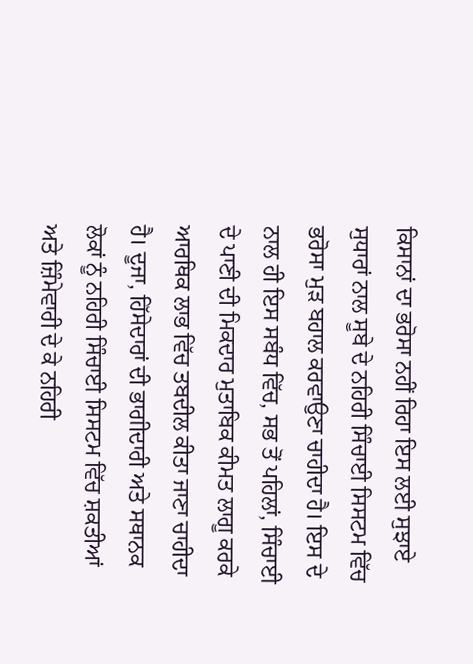ਕਿਸਾਨਾਂ ਦਾ ਭਰੋਸਾ ਨਹੀਂ ਰਿਹਾ ਇਸ ਲਈ ਸੁਝਾਏ ਸੁਧਾਰਾਂ ਨਾਲ ਸੂਬੇ ਦੇ ਨਹਿਰੀ ਸਿੰਚਾਈ ਸਿਸਟਮ ਵਿੱਚ ਭਰੋਸਾ ਮੁੜ ਬਹਾਲ ਕਰਵਾਉਣਾ ਚਾਹੀਦਾ ਹੈ। ਇਸ ਦੇ ਨਾਲ ਹੀ ਇਸ ਸਬੰਧ ਵਿੱਚ, ਸਭ ਤੋਂ ਪਹਿਲਾਂ, ਸਿੰਚਾਈ ਦੇ ਪਾਣੀ ਦੀ ਮਿਕਦਾਰ ਮੁਤਾਬਿਕ ਕੀਮਤ ਲਾਗੂ ਕਰਕੇ ਆਰਥਿਕ ਲਾਭ ਵਿੱਚ ਤਬਦੀਲ ਕੀਤਾ ਜਾਣਾ ਚਾਹੀਦਾ ਹੈ। ਦੂਜਾ, ਹਿੱਸੇਦਾਰਾਂ ਦੀ ਭਾਗੀਦਾਰੀ ਅਤੇ ਸਥਾਨਕ ਲੋਕਾਂ ਨੂੰ ਨਹਿਰੀ ਸਿੰਚਾਈ ਸਿਸਟਮ ਵਿੱਚ ਸ਼ਕਤੀਆਂ ਅਤੇ ਜ਼ਿੰਮੇਵਾਰੀ ਦੇ ਕੇ ਨਹਿਰੀ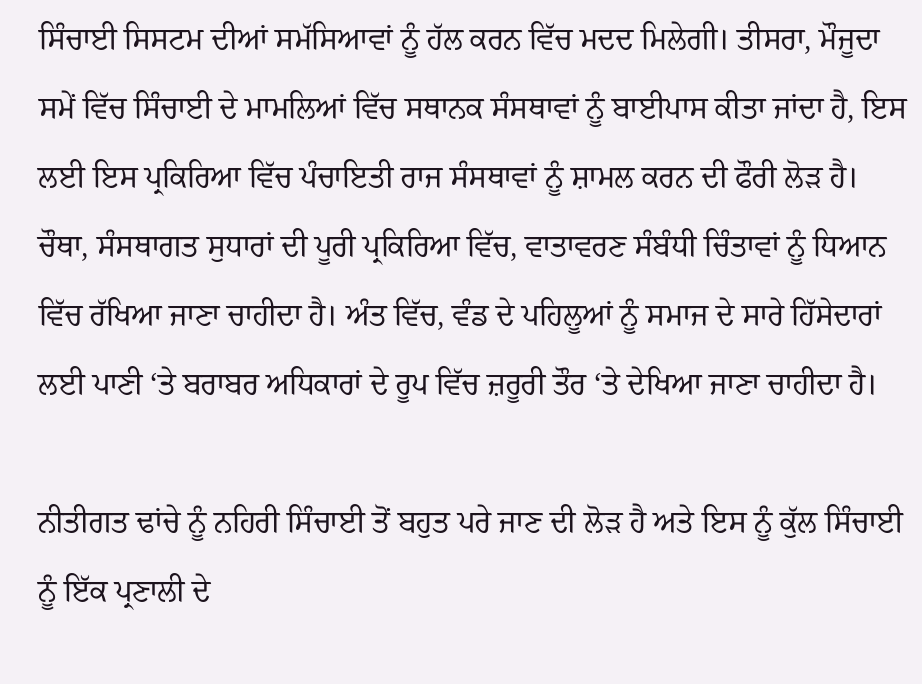ਸਿੰਚਾਈ ਸਿਸਟਮ ਦੀਆਂ ਸਮੱਸਿਆਵਾਂ ਨੂੰ ਹੱਲ ਕਰਨ ਵਿੱਚ ਮਦਦ ਮਿਲੇਗੀ। ਤੀਸਰਾ, ਮੌਜੂਦਾ ਸਮੇਂ ਵਿੱਚ ਸਿੰਚਾਈ ਦੇ ਮਾਮਲਿਆਂ ਵਿੱਚ ਸਥਾਨਕ ਸੰਸਥਾਵਾਂ ਨੂੰ ਬਾਈਪਾਸ ਕੀਤਾ ਜਾਂਦਾ ਹੈ, ਇਸ ਲਈ ਇਸ ਪ੍ਰਕਿਰਿਆ ਵਿੱਚ ਪੰਚਾਇਤੀ ਰਾਜ ਸੰਸਥਾਵਾਂ ਨੂੰ ਸ਼ਾਮਲ ਕਰਨ ਦੀ ਫੌਰੀ ਲੋੜ ਹੈ। ਚੌਥਾ, ਸੰਸਥਾਗਤ ਸੁਧਾਰਾਂ ਦੀ ਪੂਰੀ ਪ੍ਰਕਿਰਿਆ ਵਿੱਚ, ਵਾਤਾਵਰਣ ਸੰਬੰਧੀ ਚਿੰਤਾਵਾਂ ਨੂੰ ਧਿਆਨ ਵਿੱਚ ਰੱਖਿਆ ਜਾਣਾ ਚਾਹੀਦਾ ਹੈ। ਅੰਤ ਵਿੱਚ, ਵੰਡ ਦੇ ਪਹਿਲੂਆਂ ਨੂੰ ਸਮਾਜ ਦੇ ਸਾਰੇ ਹਿੱਸੇਦਾਰਾਂ ਲਈ ਪਾਣੀ ‘ਤੇ ਬਰਾਬਰ ਅਧਿਕਾਰਾਂ ਦੇ ਰੂਪ ਵਿੱਚ ਜ਼ਰੂਰੀ ਤੌਰ ‘ਤੇ ਦੇਖਿਆ ਜਾਣਾ ਚਾਹੀਦਾ ਹੈ।

ਨੀਤੀਗਤ ਢਾਂਚੇ ਨੂੰ ਨਹਿਰੀ ਸਿੰਚਾਈ ਤੋਂ ਬਹੁਤ ਪਰੇ ਜਾਣ ਦੀ ਲੋੜ ਹੈ ਅਤੇ ਇਸ ਨੂੰ ਕੁੱਲ ਸਿੰਚਾਈ ਨੂੰ ਇੱਕ ਪ੍ਰਣਾਲੀ ਦੇ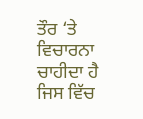ਤੌਰ ‘ਤੇ ਵਿਚਾਰਨਾ ਚਾਹੀਦਾ ਹੈ ਜਿਸ ਵਿੱਚ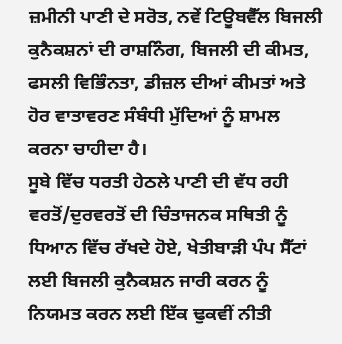ਜ਼ਮੀਨੀ ਪਾਣੀ ਦੇ ਸਰੋਤ, ਨਵੇਂ ਟਿਊਬਵੈੱਲ ਬਿਜਲੀ ਕੁਨੈਕਸ਼ਨਾਂ ਦੀ ਰਾਸ਼ਨਿੰਗ, ਬਿਜਲੀ ਦੀ ਕੀਮਤ, ਫਸਲੀ ਵਿਭਿੰਨਤਾ, ਡੀਜ਼ਲ ਦੀਆਂ ਕੀਮਤਾਂ ਅਤੇ ਹੋਰ ਵਾਤਾਵਰਣ ਸੰਬੰਧੀ ਮੁੱਦਿਆਂ ਨੂੰ ਸ਼ਾਮਲ ਕਰਨਾ ਚਾਹੀਦਾ ਹੈ।
ਸੂਬੇ ਵਿੱਚ ਧਰਤੀ ਹੇਠਲੇ ਪਾਣੀ ਦੀ ਵੱਧ ਰਹੀ ਵਰਤੋਂ/ਦੁਰਵਰਤੋਂ ਦੀ ਚਿੰਤਾਜਨਕ ਸਥਿਤੀ ਨੂੰ ਧਿਆਨ ਵਿੱਚ ਰੱਖਦੇ ਹੋਏ, ਖੇਤੀਬਾੜੀ ਪੰਪ ਸੈੱਟਾਂ ਲਈ ਬਿਜਲੀ ਕੁਨੈਕਸ਼ਨ ਜਾਰੀ ਕਰਨ ਨੂੰ ਨਿਯਮਤ ਕਰਨ ਲਈ ਇੱਕ ਢੁਕਵੀਂ ਨੀਤੀ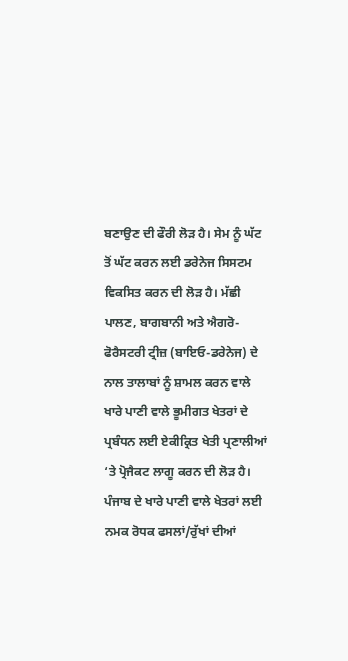ਬਣਾਉਣ ਦੀ ਫੌਰੀ ਲੋੜ ਹੈ। ਸੇਮ ਨੂੰ ਘੱਟ ਤੋਂ ਘੱਟ ਕਰਨ ਲਈ ਡਰੇਨੇਜ ਸਿਸਟਮ ਵਿਕਸਿਤ ਕਰਨ ਦੀ ਲੋੜ ਹੈ। ਮੱਛੀ ਪਾਲਣ, ਬਾਗਬਾਨੀ ਅਤੇ ਐਗਰੋ-ਫੋਰੈਸਟਰੀ ਟ੍ਰੀਜ਼ (ਬਾਇਓ-ਡਰੇਨੇਜ) ਦੇ ਨਾਲ ਤਾਲਾਬਾਂ ਨੂੰ ਸ਼ਾਮਲ ਕਰਨ ਵਾਲੇ ਖਾਰੇ ਪਾਣੀ ਵਾਲੇ ਭੂਮੀਗਤ ਖੇਤਰਾਂ ਦੇ ਪ੍ਰਬੰਧਨ ਲਈ ਏਕੀਕ੍ਰਿਤ ਖੇਤੀ ਪ੍ਰਣਾਲੀਆਂ ‘ਤੇ ਪ੍ਰੋਜੈਕਟ ਲਾਗੂ ਕਰਨ ਦੀ ਲੋੜ ਹੈ। ਪੰਜਾਬ ਦੇ ਖਾਰੇ ਪਾਣੀ ਵਾਲੇ ਖੇਤਰਾਂ ਲਈ ਨਮਕ ਰੋਧਕ ਫਸਲਾਂ/ਰੁੱਖਾਂ ਦੀਆਂ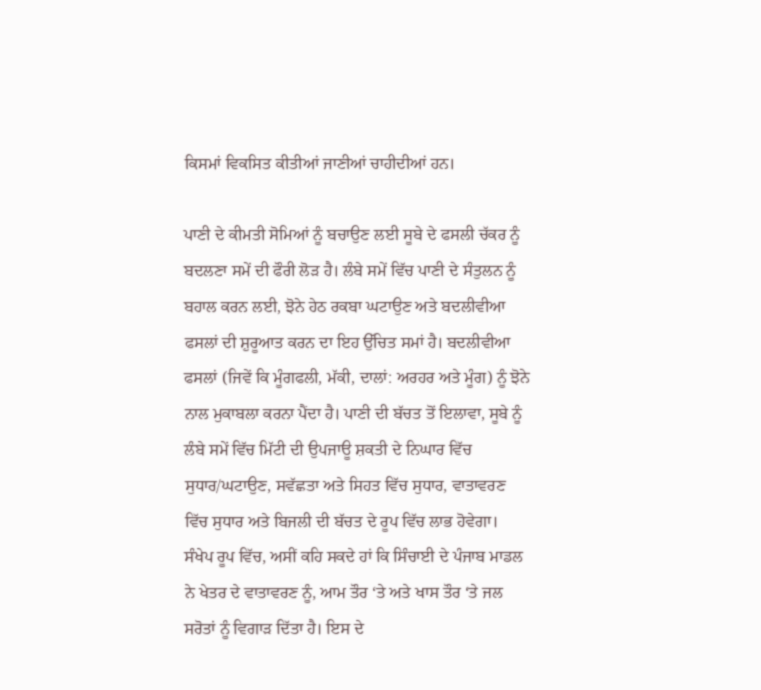ਕਿਸਮਾਂ ਵਿਕਸਿਤ ਕੀਤੀਆਂ ਜਾਣੀਆਂ ਚਾਹੀਦੀਆਂ ਹਨ।

ਪਾਣੀ ਦੇ ਕੀਮਤੀ ਸੋਮਿਆਂ ਨੂੰ ਬਚਾਉਣ ਲਈ ਸੂਬੇ ਦੇ ਫਸਲੀ ਚੱਕਰ ਨੂੰ ਬਦਲਣਾ ਸਮੇਂ ਦੀ ਫੌਰੀ ਲੋੜ ਹੈ। ਲੰਬੇ ਸਮੇਂ ਵਿੱਚ ਪਾਣੀ ਦੇ ਸੰਤੁਲਨ ਨੂੰ ਬਹਾਲ ਕਰਨ ਲਈ, ਝੋਨੇ ਹੇਠ ਰਕਬਾ ਘਟਾਉਣ ਅਤੇ ਬਦਲੀਵੀਆ ਫਸਲਾਂ ਦੀ ਸ਼ੁਰੂਆਤ ਕਰਨ ਦਾ ਇਹ ਉੱਚਿਤ ਸਮਾਂ ਹੈ। ਬਦਲੀਵੀਆ ਫਸਲਾਂ (ਜਿਵੇਂ ਕਿ ਮੂੰਗਫਲੀ, ਮੱਕੀ, ਦਾਲਾਂ: ਅਰਹਰ ਅਤੇ ਮੂੰਗ) ਨੂੰ ਝੋਨੇ ਨਾਲ ਮੁਕਾਬਲਾ ਕਰਨਾ ਪੈਂਦਾ ਹੈ। ਪਾਣੀ ਦੀ ਬੱਚਤ ਤੋਂ ਇਲਾਵਾ, ਸੂਬੇ ਨੂੰ ਲੰਬੇ ਸਮੇਂ ਵਿੱਚ ਮਿੱਟੀ ਦੀ ਉਪਜਾਊ ਸ਼ਕਤੀ ਦੇ ਨਿਘਾਰ ਵਿੱਚ ਸੁਧਾਰ/ਘਟਾਉਣ, ਸਵੱਛਤਾ ਅਤੇ ਸਿਹਤ ਵਿੱਚ ਸੁਧਾਰ, ਵਾਤਾਵਰਣ ਵਿੱਚ ਸੁਧਾਰ ਅਤੇ ਬਿਜਲੀ ਦੀ ਬੱਚਤ ਦੇ ਰੂਪ ਵਿੱਚ ਲਾਭ ਹੋਵੇਗਾ।  ਸੰਖੇਪ ਰੂਪ ਵਿੱਚ, ਅਸੀਂ ਕਹਿ ਸਕਦੇ ਹਾਂ ਕਿ ਸਿੰਚਾਈ ਦੇ ਪੰਜਾਬ ਮਾਡਲ ਨੇ ਖੇਤਰ ਦੇ ਵਾਤਾਵਰਣ ਨੂੰ, ਆਮ ਤੌਰ ‘ਤੇ ਅਤੇ ਖਾਸ ਤੌਰ ‘ਤੇ ਜਲ ਸਰੋਤਾਂ ਨੂੰ ਵਿਗਾੜ ਦਿੱਤਾ ਹੈ। ਇਸ ਦੇ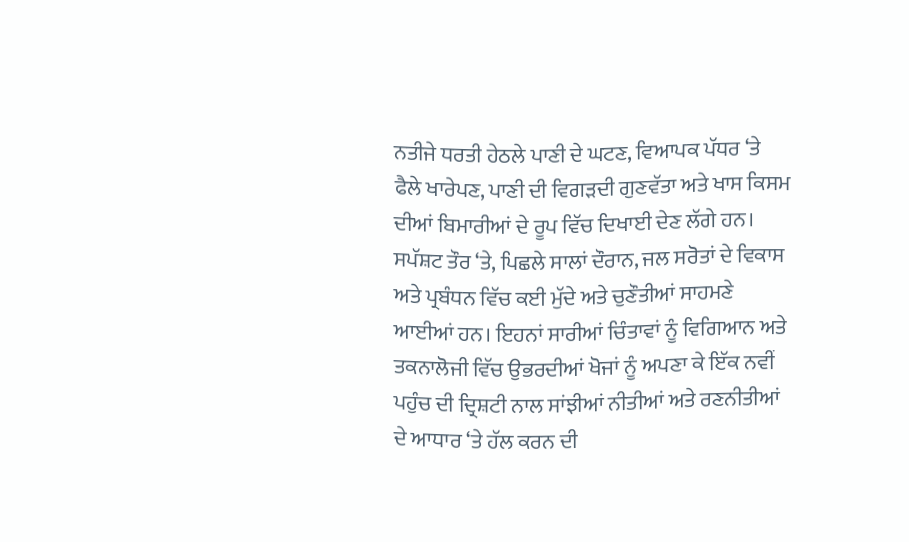ਨਤੀਜੇ ਧਰਤੀ ਹੇਠਲੇ ਪਾਣੀ ਦੇ ਘਟਣ, ਵਿਆਪਕ ਪੱਧਰ ‘ਤੇ ਫੈਲੇ ਖਾਰੇਪਣ, ਪਾਣੀ ਦੀ ਵਿਗੜਦੀ ਗੁਣਵੱਤਾ ਅਤੇ ਖਾਸ ਕਿਸਮ ਦੀਆਂ ਬਿਮਾਰੀਆਂ ਦੇ ਰੂਪ ਵਿੱਚ ਦਿਖਾਈ ਦੇਣ ਲੱਗੇ ਹਨ। ਸਪੱਸ਼ਟ ਤੌਰ ‘ਤੇ, ਪਿਛਲੇ ਸਾਲਾਂ ਦੌਰਾਨ, ਜਲ ਸਰੋਤਾਂ ਦੇ ਵਿਕਾਸ ਅਤੇ ਪ੍ਰਬੰਧਨ ਵਿੱਚ ਕਈ ਮੁੱਦੇ ਅਤੇ ਚੁਣੌਤੀਆਂ ਸਾਹਮਣੇ ਆਈਆਂ ਹਨ। ਇਹਨਾਂ ਸਾਰੀਆਂ ਚਿੰਤਾਵਾਂ ਨੂੰ ਵਿਗਿਆਨ ਅਤੇ ਤਕਨਾਲੋਜੀ ਵਿੱਚ ਉਭਰਦੀਆਂ ਖੋਜਾਂ ਨੂੰ ਅਪਣਾ ਕੇ ਇੱਕ ਨਵੀਂ ਪਹੁੰਚ ਦੀ ਦ੍ਰਿਸ਼ਟੀ ਨਾਲ ਸਾਂਝੀਆਂ ਨੀਤੀਆਂ ਅਤੇ ਰਣਨੀਤੀਆਂ ਦੇ ਆਧਾਰ ‘ਤੇ ਹੱਲ ਕਰਨ ਦੀ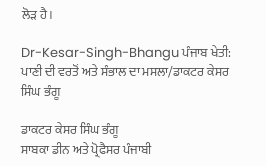ਲੋੜ ਹੈ।

Dr-Kesar-Singh-Bhangu ਪੰਜਾਬ ਖੇਤੀ: ਪਾਣੀ ਦੀ ਵਰਤੋਂ ਅਤੇ ਸੰਭਾਲ ਦਾ ਮਸਲਾ/ਡਾਕਟਰ ਕੇਸਰ ਸਿੰਘ ਭੰਗੂ

ਡਾਕਟਰ ਕੇਸਰ ਸਿੰਘ ਭੰਗੂ
ਸਾਬਕਾ ਡੀਨ ਅਤੇ ਪ੍ਰੋਫੈਸਰ ਪੰਜਾਬੀ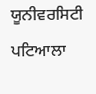ਯੂਨੀਵਰਸਿਟੀ ਪਟਿਆਲਾ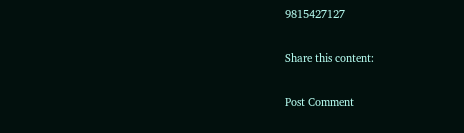9815427127

Share this content:

Post Comment